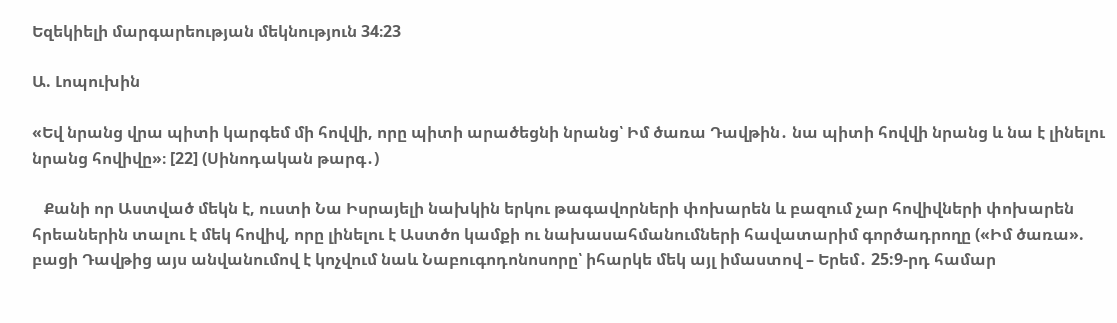Եզեկիելի մարգարեության մեկնություն 34։23

Ա. Լոպուխին

«Եվ նրանց վրա պիտի կարգեմ մի հովվի, որը պիտի արածեցնի նրանց՝ Իմ ծառա Դավթին․ նա պիտի հովվի նրանց և նա է լինելու նրանց հովիվը»։ [22] (Սինոդական թարգ․)

   Քանի որ Աստված մեկն է, ուստի Նա Իսրայելի նախկին երկու թագավորների փոխարեն և բազում չար հովիվների փոխարեն հրեաներին տալու է մեկ հովիվ, որը լինելու է Աստծո կամքի ու նախասահմանումների հավատարիմ գործադրողը («Իմ ծառա». բացի Դավթից այս անվանումով է կոչվում նաև Նաբուգոդոնոսորը՝ իհարկե մեկ այլ իմաստով – Երեմ․ 25:9-րդ համար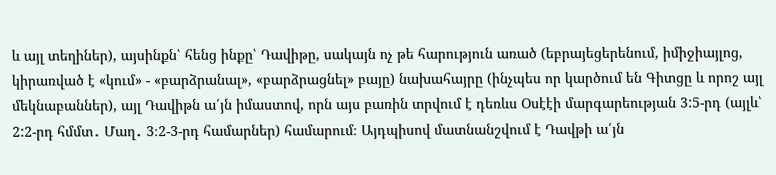և այլ տեղիներ), այսինքն՝ հենց ինքը՝ Դավիթը, սակայն ոչ թե հարություն առած (եբրայեցերենում, իմիջիայլոց, կիրառված է «կում» - «բարձրանալ», «բարձրացնել» բայը) նախահայրը (ինչպես որ կարծում են Գիտցը և որոշ այլ մեկնաբաններ), այլ Դավիթն ա՛յն իմաստով, որն այս բառին տրվում է դեռևս Օսէէի մարգարեության 3:5-րդ (այլև՝ 2:2-րդ հմմտ․ Մաղ․ 3։2-3-րդ համարներ) համարում։ Այդպիսով մատնանշվում է Դավթի ա՛յն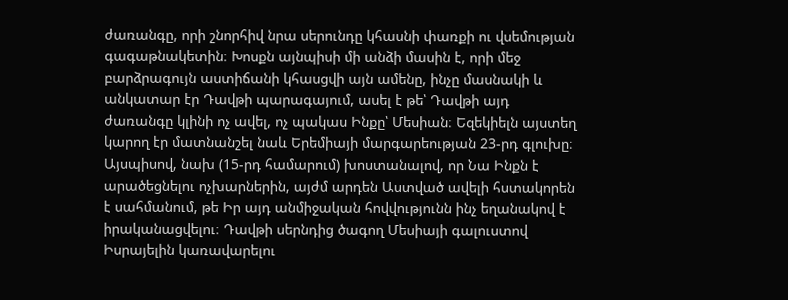ժառանգը, որի շնորհիվ նրա սերունդը կհասնի փառքի ու վսեմության գագաթնակետին։ Խոսքն այնպիսի մի անձի մասին է, որի մեջ բարձրագույն աստիճանի կհասցվի այն ամենը, ինչը մասնակի և անկատար էր Դավթի պարագայում, ասել է թե՝ Դավթի այդ ժառանգը կլինի ոչ ավել, ոչ պակաս Ինքը՝ Մեսիան։ Եզեկիելն այստեղ կարող էր մատնանշել նաև Երեմիայի մարգարեության 23-րդ գլուխը։ Այսպիսով, նախ (15-րդ համարում) խոստանալով, որ Նա Ինքն է արածեցնելու ոչխարներին, այժմ արդեն Աստված ավելի հստակորեն է սահմանում, թե Իր այդ անմիջական հովվությունն ինչ եղանակով է իրականացվելու։ Դավթի սերնդից ծագող Մեսիայի գալուստով Իսրայելին կառավարելու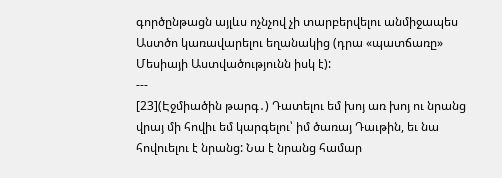գործընթացն այլևս ոչնչով չի տարբերվելու անմիջապես Աստծո կառավարելու եղանակից (դրա «պատճառը» Մեսիայի Աստվածությունն իսկ է):
---
[23](Էջմիածին թարգ․) Դատելու եմ խոյ առ խոյ ու նրանց վրայ մի հովիւ եմ կարգելու՝ իմ ծառայ Դաւթին, եւ նա հովուելու է նրանց: Նա է նրանց համար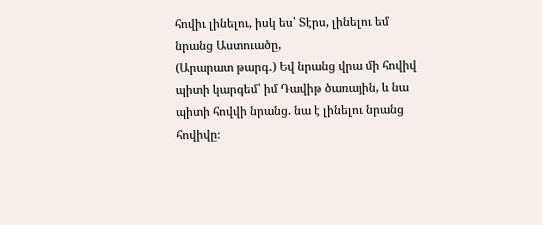հովիւ լինելու, իսկ ես՝ Տէրս, լինելու եմ նրանց Աստուածը,
(Արարատ թարգ․) Եվ նրանց վրա մի հովիվ պիտի կարգեմ՝ իմ Դավիթ ծառային, և նա պիտի հովվի նրանց. նա է լինելու նրանց հովիվը։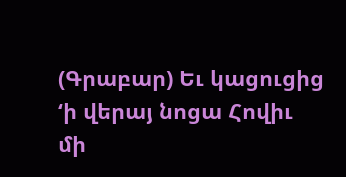(Գրաբար) Եւ կացուցից ‘ի վերայ նոցա Հովիւ մի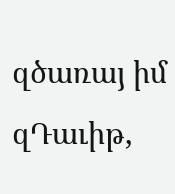զծառայ իմ զԴաւիթ,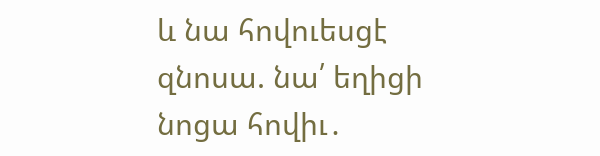և նա հովուեսցէ զնոսա. նա՛ եղիցի նոցա հովիւ․